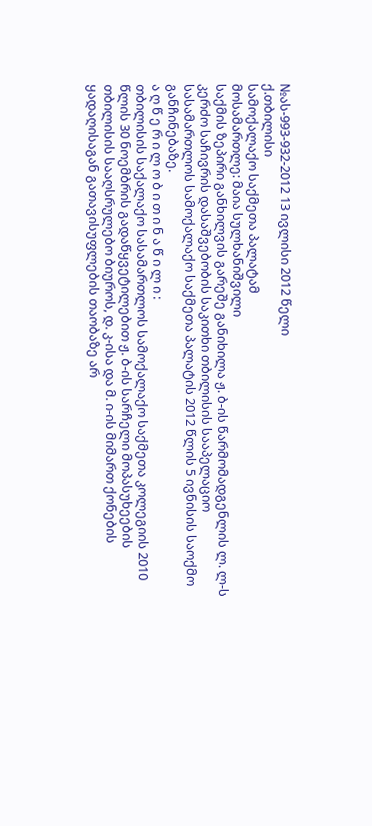№ას-993-932-2012 13 ივლისი 2012 წელი
ქ.თბილისი
სამოქალაქო საქმეთა პალატამ
მოსამართლე: მაია სულხანიშვილი
საქმის ზეპირი განხილვის გარეშე განიხილა ჟ. ბ-ის წარმომადგენლის ლ. ლ-ს კერძო საჩივრის დასაშვებობის საკითხი თბილისის სააპელაციო სასამართლოს სამოქალაქო საქმეთა პალატის 2012 წლის 5 ივნისის საოქმო განჩინებაზე.
ა ღ წ ე რ ი ლ ო ბ ი თ ი ნ ა წ ი ლ ი :
თბილისის საქალაქო სასამართლოს სამოქალაქო საქმეთა კოლეგიის 2010 წლის 30 ნოემბრის გადაწყვეტილებით ჟ. ბ-ის სარჩელი მოპასუხეების თბილისის სააღსრულებო ბიუროს, დ. კ-ისა და მ. ი-ის მიმართ ქონების ყადაღისაგან გათავისუფლების თაობაზე არ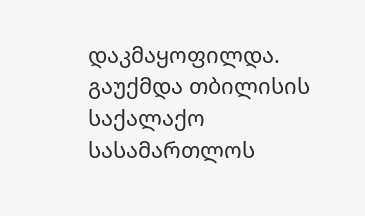დაკმაყოფილდა. გაუქმდა თბილისის საქალაქო სასამართლოს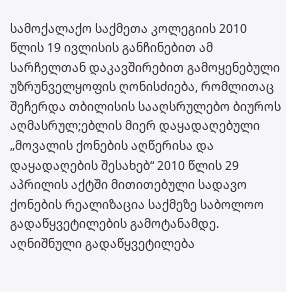სამოქალაქო საქმეთა კოლეგიის 2010 წლის 19 ივლისის განჩინებით ამ სარჩელთან დაკავშირებით გამოყენებული უზრუნველყოფის ღონისძიება, რომლითაც შეჩერდა თბილისის სააღსრულებო ბიუროს აღმასრულ;ებლის მიერ დაყადაღებული „მოვალის ქონების აღწერისა და დაყადაღების შესახებ“ 2010 წლის 29 აპრილის აქტში მითითებული სადავო ქონების რეალიზაცია საქმეზე საბოლოო გადაწყვეტილების გამოტანამდე.
აღნიშნული გადაწყვეტილება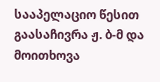სააპელაციო წესით გაასაჩივრა ჟ. ბ-მ და მოითხოვა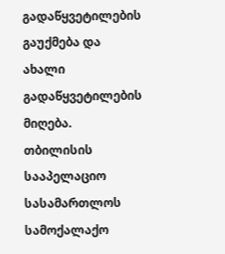გადაწყვეტილების გაუქმება და ახალი გადაწყვეტილების მიღება.
თბილისის სააპელაციო სასამართლოს სამოქალაქო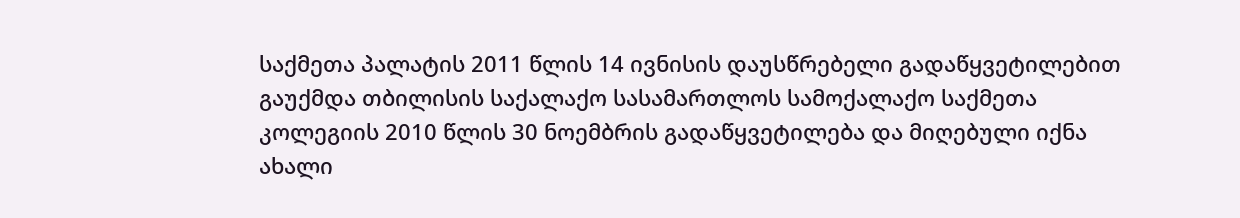საქმეთა პალატის 2011 წლის 14 ივნისის დაუსწრებელი გადაწყვეტილებით გაუქმდა თბილისის საქალაქო სასამართლოს სამოქალაქო საქმეთა კოლეგიის 2010 წლის 30 ნოემბრის გადაწყვეტილება და მიღებული იქნა ახალი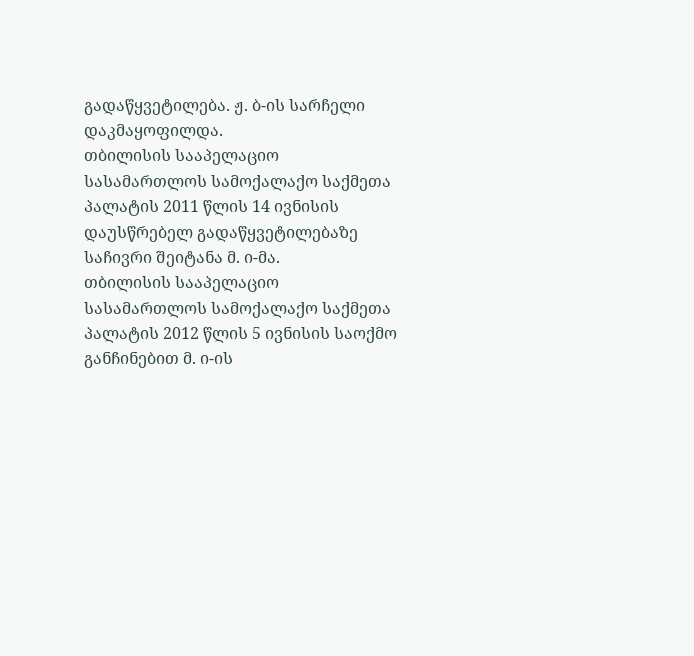გადაწყვეტილება. ჟ. ბ-ის სარჩელი დაკმაყოფილდა.
თბილისის სააპელაციო სასამართლოს სამოქალაქო საქმეთა პალატის 2011 წლის 14 ივნისის დაუსწრებელ გადაწყვეტილებაზე საჩივრი შეიტანა მ. ი-მა.
თბილისის სააპელაციო სასამართლოს სამოქალაქო საქმეთა პალატის 2012 წლის 5 ივნისის საოქმო განჩინებით მ. ი-ის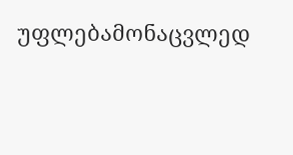უფლებამონაცვლედ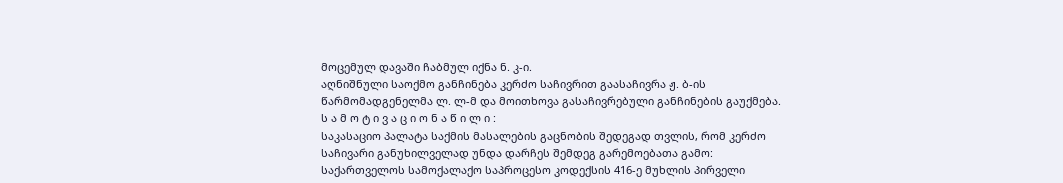მოცემულ დავაში ჩაბმულ იქნა ნ. კ-ი.
აღნიშნული საოქმო განჩინება კერძო საჩივრით გაასაჩივრა ჟ. ბ-ის წარმომადგენელმა ლ. ლ-მ და მოითხოვა გასაჩივრებული განჩინების გაუქმება.
ს ა მ ო ტ ი ვ ა ც ი ო ნ ა წ ი ლ ი :
საკასაციო პალატა საქმის მასალების გაცნობის შედეგად თვლის, რომ კერძო საჩივარი განუხილველად უნდა დარჩეს შემდეგ გარემოებათა გამო:
საქართველოს სამოქალაქო საპროცესო კოდექსის 416-ე მუხლის პირველი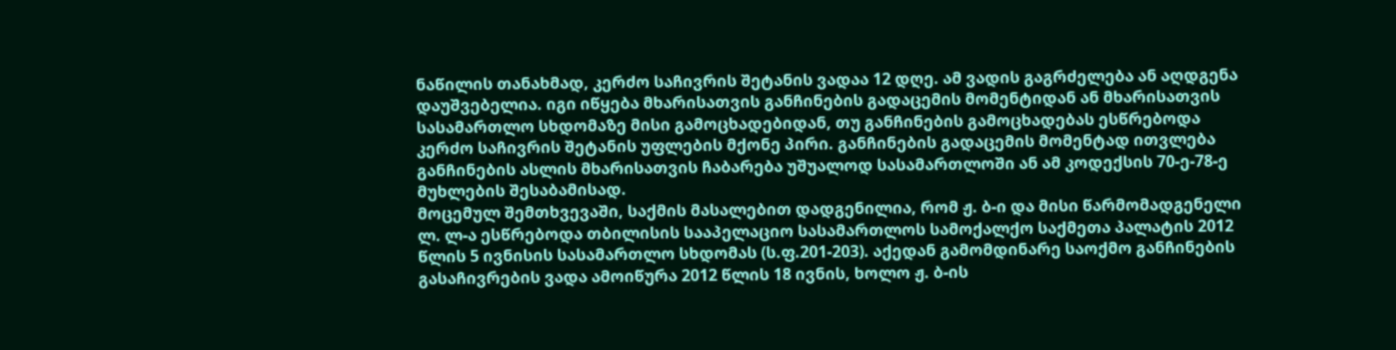ნაწილის თანახმად, კერძო საჩივრის შეტანის ვადაა 12 დღე. ამ ვადის გაგრძელება ან აღდგენა დაუშვებელია. იგი იწყება მხარისათვის განჩინების გადაცემის მომენტიდან ან მხარისათვის სასამართლო სხდომაზე მისი გამოცხადებიდან, თუ განჩინების გამოცხადებას ესწრებოდა კერძო საჩივრის შეტანის უფლების მქონე პირი. განჩინების გადაცემის მომენტად ითვლება განჩინების ასლის მხარისათვის ჩაბარება უშუალოდ სასამართლოში ან ამ კოდექსის 70-ე-78-ე მუხლების შესაბამისად.
მოცემულ შემთხვევაში, საქმის მასალებით დადგენილია, რომ ჟ. ბ-ი და მისი წარმომადგენელი ლ. ლ-ა ესწრებოდა თბილისის სააპელაციო სასამართლოს სამოქალქო საქმეთა პალატის 2012 წლის 5 ივნისის სასამართლო სხდომას (ს.ფ.201-203). აქედან გამომდინარე საოქმო განჩინების გასაჩივრების ვადა ამოიწურა 2012 წლის 18 ივნის, ხოლო ჟ. ბ-ის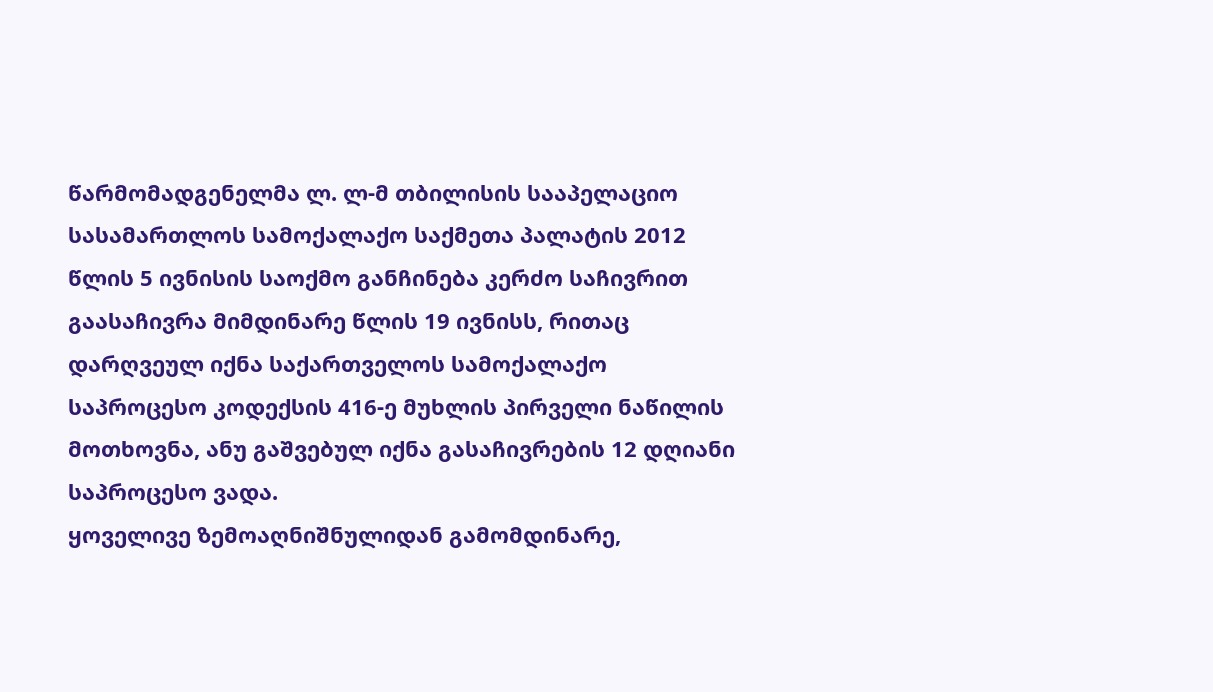წარმომადგენელმა ლ. ლ-მ თბილისის სააპელაციო სასამართლოს სამოქალაქო საქმეთა პალატის 2012 წლის 5 ივნისის საოქმო განჩინება კერძო საჩივრით გაასაჩივრა მიმდინარე წლის 19 ივნისს, რითაც დარღვეულ იქნა საქართველოს სამოქალაქო საპროცესო კოდექსის 416-ე მუხლის პირველი ნაწილის მოთხოვნა, ანუ გაშვებულ იქნა გასაჩივრების 12 დღიანი საპროცესო ვადა.
ყოველივე ზემოაღნიშნულიდან გამომდინარე,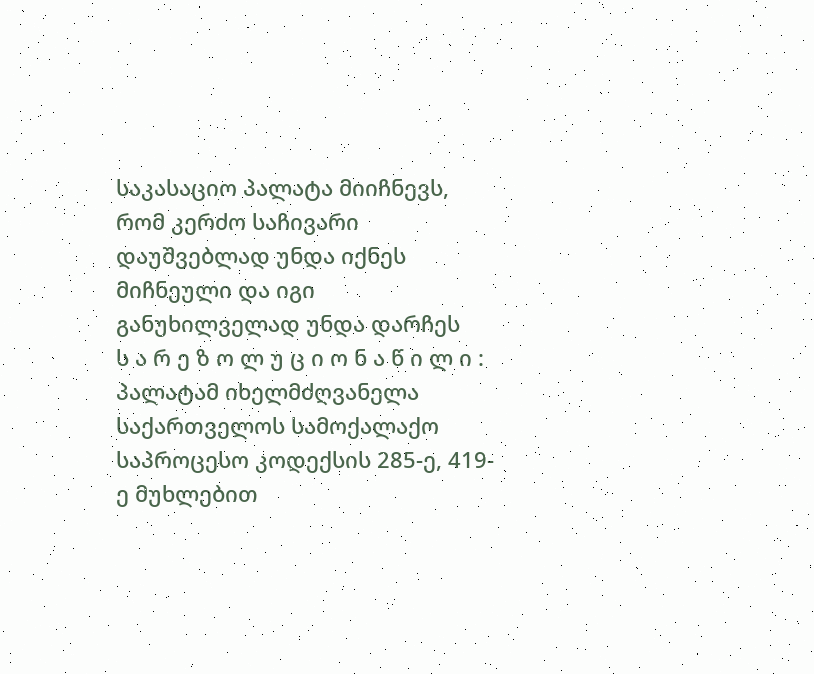საკასაციო პალატა მიიჩნევს, რომ კერძო საჩივარი დაუშვებლად უნდა იქნეს მიჩნეული და იგი განუხილველად უნდა დარჩეს
ს ა რ ე ზ ო ლ უ ც ი ო ნ ა წ ი ლ ი :
პალატამ იხელმძღვანელა საქართველოს სამოქალაქო საპროცესო კოდექსის 285-ე, 419-ე მუხლებით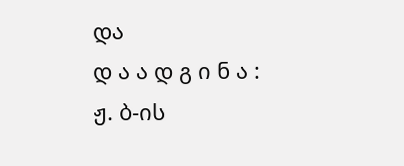და
დ ა ა დ გ ი ნ ა :
ჟ. ბ-ის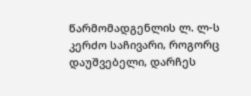წარმომადგენლის ლ. ლ-ს კერძო საჩივარი, როგორც დაუშვებელი, დარჩეს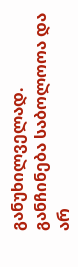განუხილველად.
განჩინება საბოლოოა და არ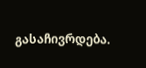გასაჩივრდება.